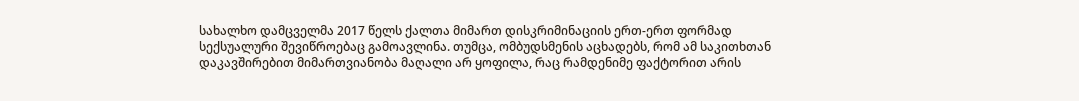სახალხო დამცველმა 2017 წელს ქალთა მიმართ დისკრიმინაციის ერთ-ერთ ფორმად სექსუალური შევიწროებაც გამოავლინა. თუმცა, ომბუდსმენის აცხადებს, რომ ამ საკითხთან დაკავშირებით მიმართვიანობა მაღალი არ ყოფილა, რაც რამდენიმე ფაქტორით არის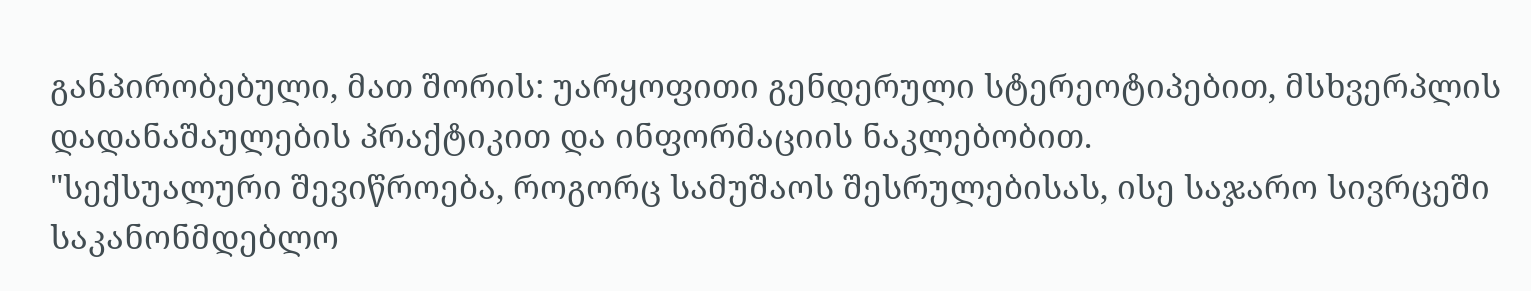განპირობებული, მათ შორის: უარყოფითი გენდერული სტერეოტიპებით, მსხვერპლის დადანაშაულების პრაქტიკით და ინფორმაციის ნაკლებობით.
"სექსუალური შევიწროება, როგორც სამუშაოს შესრულებისას, ისე საჯარო სივრცეში საკანონმდებლო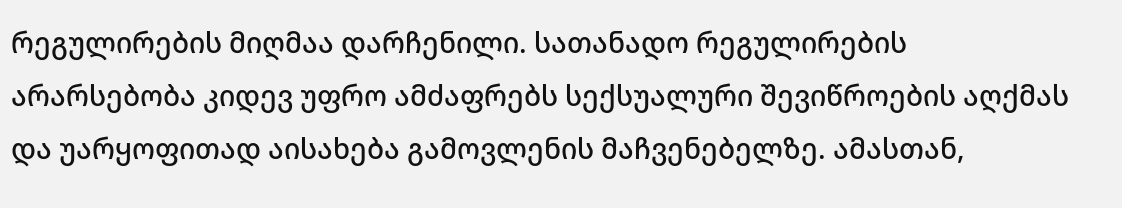რეგულირების მიღმაა დარჩენილი. სათანადო რეგულირების არარსებობა კიდევ უფრო ამძაფრებს სექსუალური შევიწროების აღქმას და უარყოფითად აისახება გამოვლენის მაჩვენებელზე. ამასთან,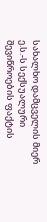სახალხო დამცველის მიერ ე.ს.-ს სექსუალური შევიწროების ფაქტის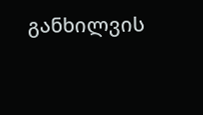განხილვის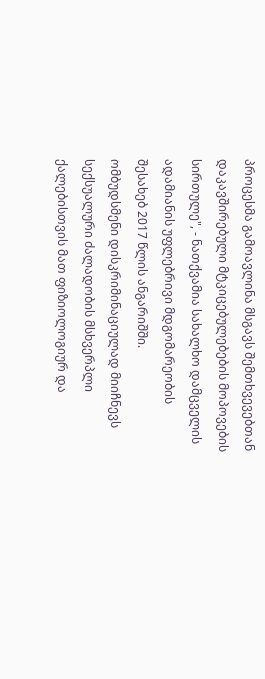პროცესმა გამოავლინა მსგავს შემთხვევებთან დაკავშირებული მტკიცებულებების მოპოვების სირთულე", - ნათქვამია სახალხო დამცველის ადამიანის უფლებრივი მდგომარეობის შესახებ 2017 წლის ანგარიშში.
ომბუდსმენი დისკრიმინაციულად მიიჩნევს სექსუალური ძალადობის მსხვერპლი ქალებისთვის მათ ფიზიოლოგიურ და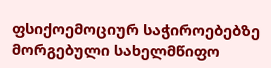ფსიქოემოციურ საჭიროებებზე მორგებული სახელმწიფო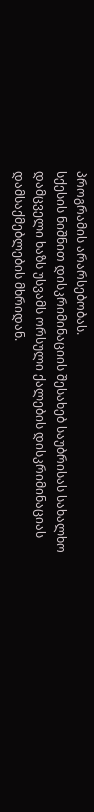პროგრამის არარსებობას.
სქესის ნიშნით დისკრიმინაციის შესახებ საუბრისას სახალხო დამცველი ხაზს უსვამს ორსული ქალების დისკრიმინაციას დამსაქმებლების მხრიდან.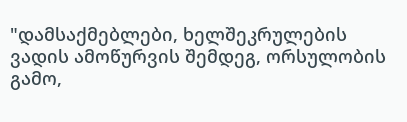"დამსაქმებლები, ხელშეკრულების ვადის ამოწურვის შემდეგ, ორსულობის გამო,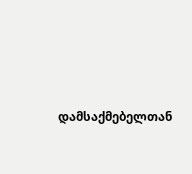დამსაქმებელთან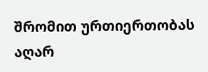შრომით ურთიერთობას აღარ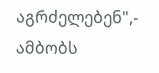აგრძელებენ",- ამბობს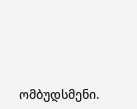ომბუდსმენი.